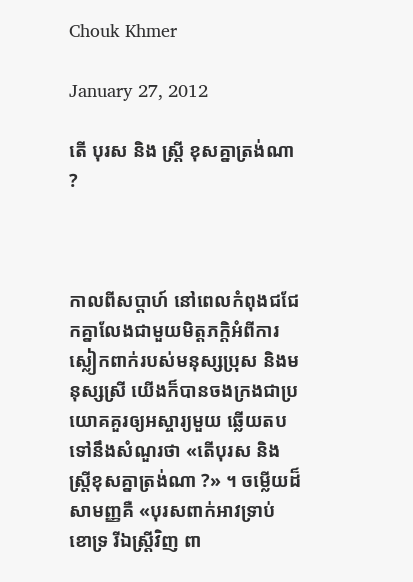Chouk Khmer

January 27, 2012

តើ បុរស និង ស្ត្រី ខុសគ្នាត្រង់ណា ?



កាលពីសប្ដាហ៍ នៅពេលកំពុងជជែកគ្នាលែងជាមួយមិត្តភក្ដិអំពីការស្លៀកពាក់របស់មនុស្សប្រុស និងមនុស្សស្រី យើងក៏បានចងក្រងជាប្រយោគគួរឲ្យអស្ចារ្យមួយ ឆ្លើយតបទៅនឹងសំណួរថា «តើបុរស និងស្ត្រីខុសគ្នាត្រង់ណា ?» ។ ចម្លើយដ៏សាមញ្ញគឺ «បុរសពាក់អាវទ្រាប់ ខោទ្រ រីឯស្ត្រីវិញ ពា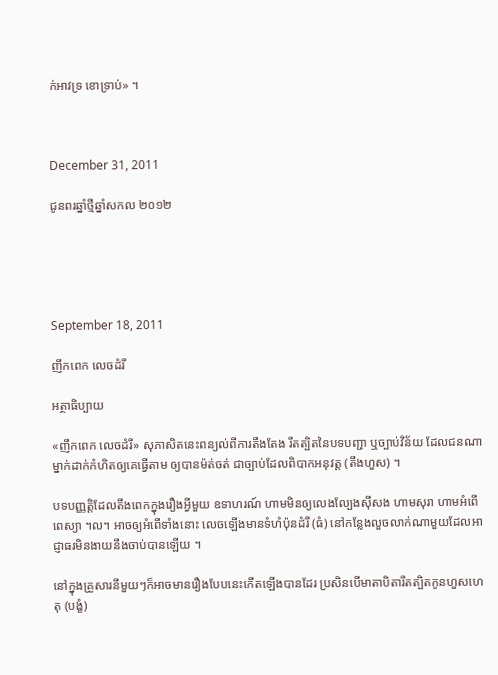ក់អាវទ្រ ខោទ្រាប់» ។



December 31, 2011

ជូនពរឆ្នាំថ្មីឆ្នាំសកល ២០១២





September 18, 2011

ញឹកពេក លេចដំរី

អត្ថាធិប្បាយ

«ញឹកពេក លេចដំរី» សុភាសិតនេះពន្យល់ពីការតឹងតែង រឹតត្បិតនៃបទបញ្ជា ឬច្បាប់វិន័យ ដែលជនណាម្នាក់ដាក់កំហិតឲ្យគេធ្វើតាម ឲ្យបានម៉ត់ចត់ ជាច្បាប់ដែលពិបាកអនុវត្ត (តឹងហួស) ។

បទបញ្ញត្តិដែលតឹងពេកក្នុងរឿងអ្វីមួយ ឧទាហរណ៍ ហាមមិនឲ្យលេងល្បែងស៊ីសង ហាមសុរា ហាមអំពើពេស្យា ។ល។ អាចឲ្យអំពើទាំងនោះ លេចឡើងមានទំហំប៉ុនដំរី (ធំ) នៅកន្លែងលួចលាក់ណាមួយដែលអាជ្ញាធរមិនងាយនឹងចាប់បានឡើយ ។

នៅក្នុងគ្រួសារនីមួយៗក៏អាចមានរឿងបែបនេះកើតឡើងបានដែរ ប្រសិនបើមាតាបិតារឹតត្បិតកូនហួសហេតុ (បង្ខំ)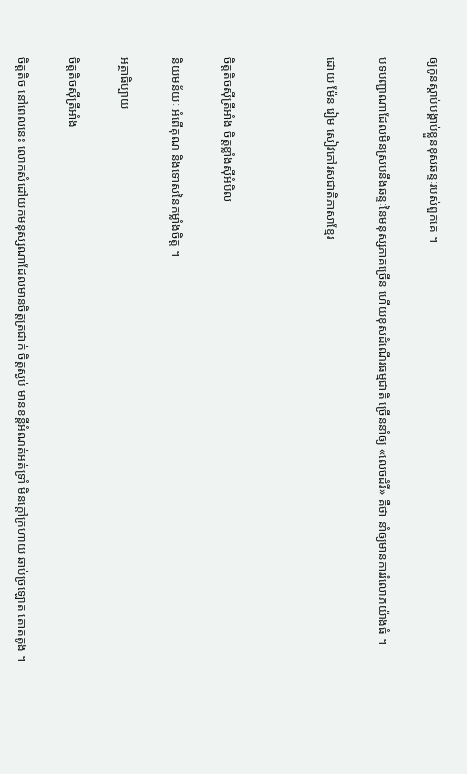ឲ្យកូនស្ដាប់បង្គាប់ខ្លួនខុសឆន្ទៈរបស់ពួកគេ ។

បទបញ្ជាណាដែលមិនស្របនឹងឆន្ទៈនៃមនុស្សភាគច្រើន ហើយខុសដំណើរធម្មជាតិ ច្រើននាំឲ្យ «លេចដំរី» គឺថា នាំឲ្យមានការរំលោភយ៉ាងធំ ។

ដោយ ម៉ែន រៀម សៀវភៅរសជាតិភាសាខ្មែរ



ចិត្តតិចស៊ីត្រីអាំង ចិត្តខ្លាំងស៊ីអំបិល

និយមន័យៈ អំពើគុណ និងទោសនៃកម្លាំងចិត្ត ។

អត្ថាធិប្បាយ

ចិត្តតិចស៊ីត្រីអាំង

ចិត្តតិច នៅពេលនេះ លោកសំដៅយកមនុស្សណាដែលមានចិត្តត្រជាក់ ចិត្តស្ងប់ មានខន្តីអំណត់អត់ទ្រាំ មិនក្ដៅក្រហាយ ឆាប់ច្រឡោត តោតតូង ។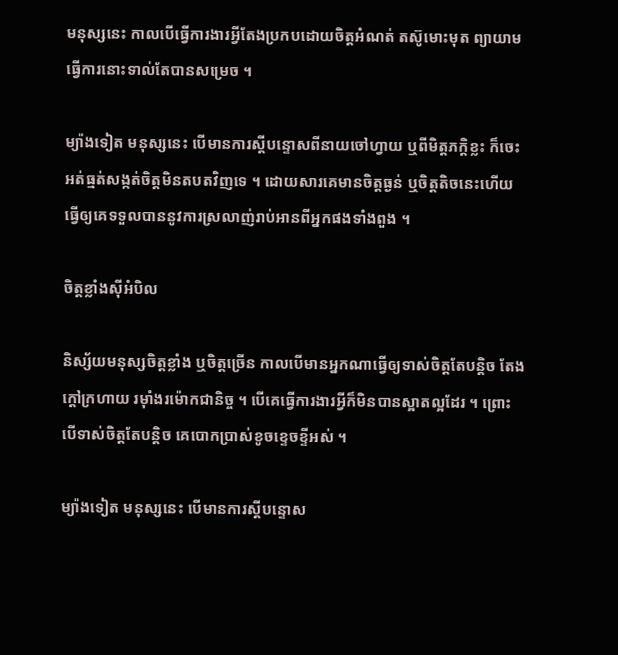មនុស្សនេះ កាលបើធ្វើការងារអ្វីតែងប្រកបដោយចិត្តអំណត់ តស៊ូមោះមុត ព្យាយាមធ្វើការនោះទាល់តែបានសម្រេច ។

ម្យ៉ាងទៀត មនុស្សនេះ បើមានការស្ដីបន្ទោសពីនាយចៅហ្វាយ ឬពីមិត្តភក្តិខ្លះ ក៏ចេះអត់ធ្មត់សង្កត់ចិត្តមិនតបតវិញទេ ។ ដោយសារគេមានចិត្តធ្ងន់ ឬចិត្តតិចនេះហើយ ធ្វើឲ្យគេទទួលបាននូវការស្រលាញ់រាប់អានពីអ្នកផងទាំងពួង ។

ចិត្តខ្លាំងស៊ីអំបិល

និស្ស័យមនុស្សចិត្តខ្លាំង ឬចិត្តច្រើន កាលបើមានអ្នកណាធ្វើឲ្យទាស់ចិត្តតែបន្តិច តែងក្ដៅក្រហាយ រម៉ាំងរម៉ោកជានិច្ច ។ បើគេធ្វើការងារអ្វីក៏មិនបានស្អាតល្អដែរ ។ ព្រោះបើទាស់ចិត្តតែបន្តិច គេបោកប្រាស់ខូចខ្ទេចខ្ទីអស់ ។

ម្យ៉ាងទៀត មនុស្សនេះ បើមានការស្ដីបន្ទោស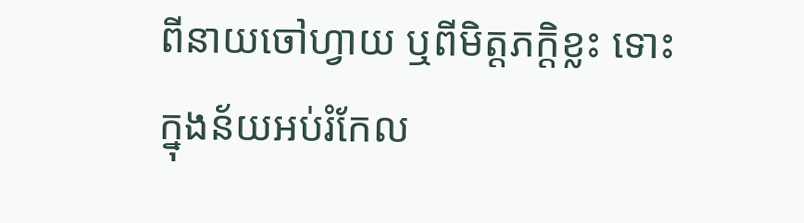ពីនាយចៅហ្វាយ ឬពីមិត្តភក្តិខ្លះ ទោះក្នុងន័យអប់រំកែល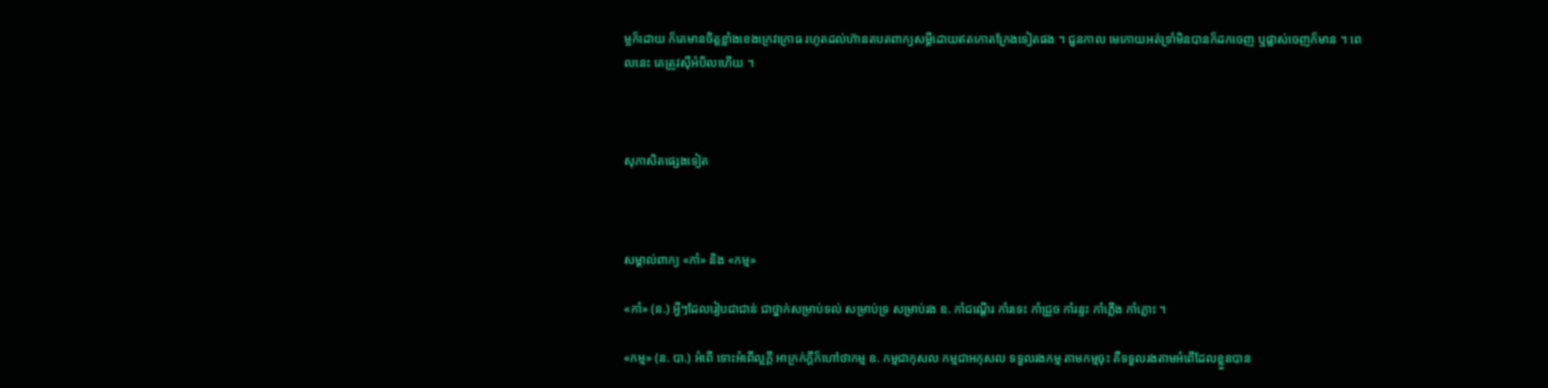ម្អក៏ដោយ ក៏គេមានចិត្តខ្លាំងខេងក្រេវក្រោធ រហូតដល់ហ៊ានតបតពាក្យសម្ដីដោយឥតកោតក្រែងទៀតផង ។ ជួនកាល មេកោយអត់ទ្រាំមិនបានក៏ដកចេញ ឬផ្លាស់ចេញក៏មាន ។ ពេលនេះ គេត្រូវស៊ីអំបិលហើយ ។



សុភាសិតផ្សេងទៀត



សម្គាល់ពាក្យ «កាំ» និង «កម្ម»

«កាំ» (ន.) អ្វីៗដែលរៀបជាជាន់ ជាថ្នាក់សម្រាប់ទល់ សម្រាប់ទ្រ សម្រាប់រង ឧ. កាំជណ្ដើរ កាំរទេះ កាំជ្រួច កាំរន្ទះ កាំភ្លើង កាំភ្លោះ ។

«កម្ម» (ន. បា.) អំពើ ទោះអំពើល្អក្ដី អាក្រក់ក្ដីក៏ហៅថាកម្ម ឧ. កម្មជាកុសល កម្មជាអកុសល ទទួលរងកម្ម តាមកម្មចុះ គឺទទួលរងតាមអំពើដែលខ្លួនបាន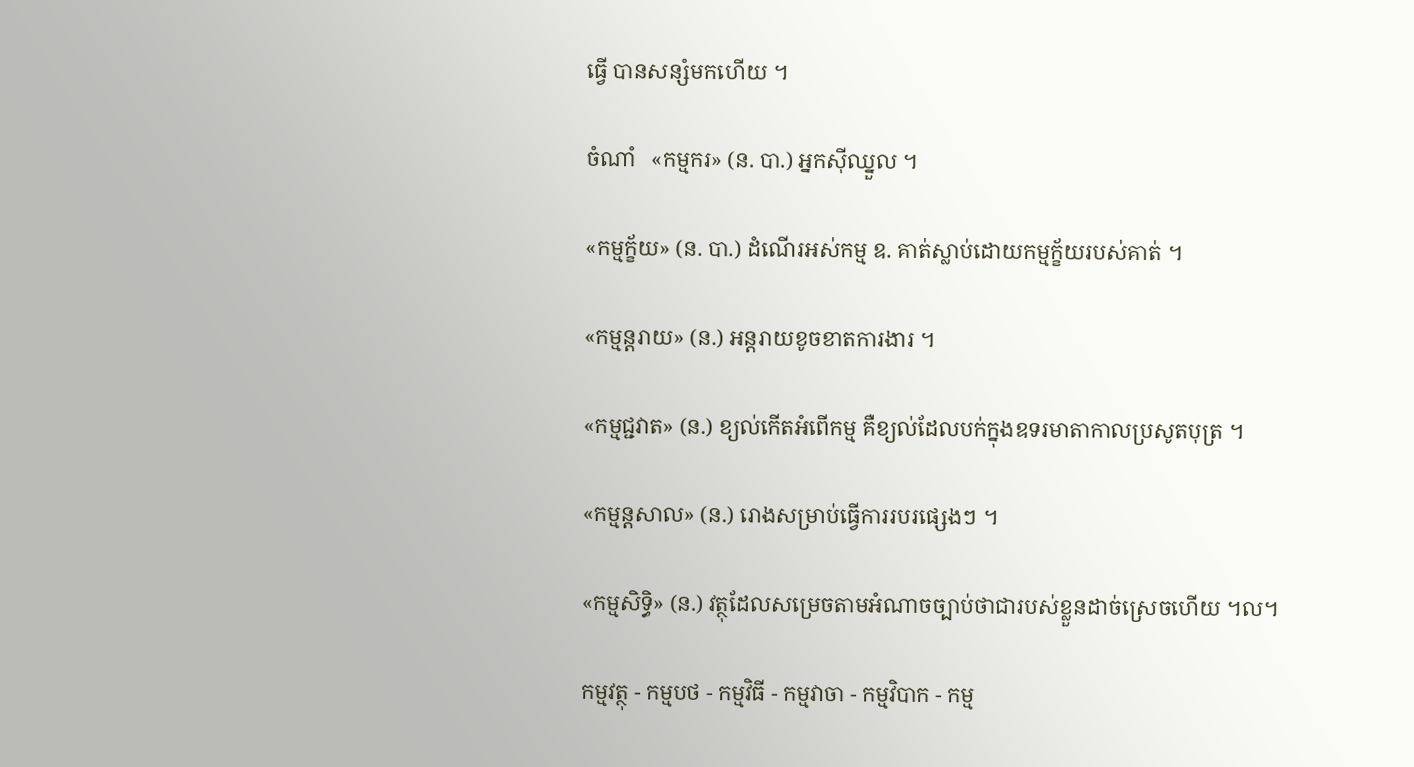ធ្វើ បានសន្សំមកហើយ ។

ចំណាំ   «កម្មករ» (ន. បា.) អ្នកស៊ីឈ្នួល ។

«កម្មក្ខ័យ» (ន. បា.) ដំណើរអស់កម្ម ឧ. គាត់ស្លាប់ដោយកម្មក្ខ័យរបស់គាត់ ។

«កម្មន្តរាយ» (ន.) អន្តរាយខូចខាតការងារ ។

«កម្មជ្ជវាត» (ន.) ខ្យល់កើតអំពើកម្ម គឺខ្យល់ដែលបក់ក្នុងឧទរមាតាកាលប្រសូតបុត្រ ។

«កម្មន្តសាល» (ន.) រោងសម្រាប់ធ្វើការរបរផ្សេងៗ ។

«កម្មសិទ្ធិ» (ន.) វត្ថុដែលសម្រេចតាមអំណាចច្បាប់ថាជារបស់ខ្លួនដាច់ស្រេចហើយ ។ល។

កម្មវត្ថុ - កម្មបថ - កម្មវិធី - កម្មវាចា - កម្មវិបាក - កម្ម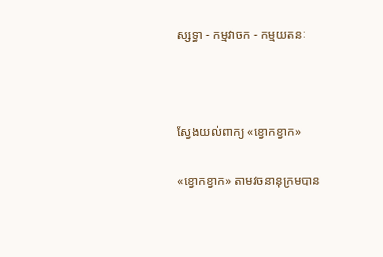ស្សទ្ធា - កម្មវាចក - កម្មយតនៈ



ស្វែងយល់ពាក្យ «ខ្វោកខ្វាក»

«ខ្វោកខ្វាក» តាមវចនានុក្រមបាន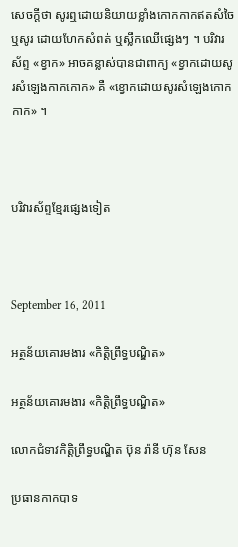សេចក្ដីថា សូរឮដោយនិយាយខ្លាំងកោកកាកឥតសំចៃ ឬសូរ ដោយហែកសំពត់ ឬស្លឹកឈើផ្សេងៗ ។ បរិវារស័ព្ទ «ខ្វាក» អាចគន្លាស់បានជាពាក្យ «ខ្វាកដោយសូរសំឡេងកាកកោក» គឺ «ខ្វោកដោយសូរសំឡេងកោកកាក» ។



បរិវារស័ព្ទខ្មែរផ្សេងទៀត



September 16, 2011

អត្ថន័យគោរមងារ «កិត្តិព្រឹទ្ធបណ្ឌិត»

អត្ថន័យគោរមងារ «កិត្តិព្រឹទ្ធបណ្ឌិត»

លោកជំទាវកិត្តិព្រឹទ្ធបណ្ឌិត ប៊ុន រ៉ានី ហ៊ុន សែន

ប្រធានកាកបាទ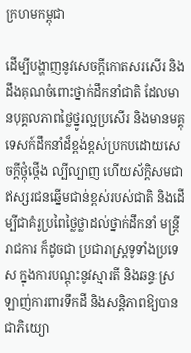ក្រហមកម្ពុជា

ដើម្បីបង្ហាញនូវសេចក្តីកោតសរសើរ និងដឹងគុណចំពោះថ្នាក់ដឹកនាំជាតិ ដែលមានបុគ្គលភាពថ្លៃថ្នូរល្អប្រសើរ និងមានមគ្គុទេសក៍ដឹកនាំដ៏ខ្ពង់ខ្ពស់ប្រកបដោយសេចក្តីថ្កុំថ្កើង ល្បីល្បាញ ហើយស័ក្តិសមជាឥស្សរជនឆ្នើមជាន់ខ្ពស់របស់ជាតិ និងដើម្បីជាគំរូប្រពៃថ្លៃថ្លាដល់ថ្នាក់ដឹកនាំ មន្ត្រីរាជការ ក៏ដូចជា ប្រជារាស្ត្រទូទាំងប្រទេស ក្នុងការបណ្តុះនូវស្មារតី និងឆន្ទៈស្រឡាញ់ការពារទឹកដី និងសន្តិភាពឱ្យបានជាភិយ្យោ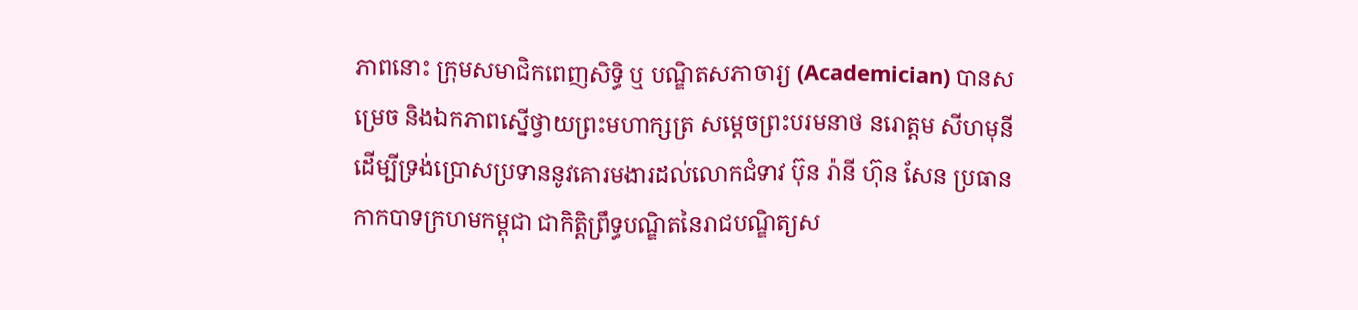ភាពនោះ ក្រុមសមាជិកពេញសិទ្ធិ ឬ បណ្ឌិតសភាចារ្យ (Academician) បានសម្រេច និងឯកភាពស្នើថ្វាយព្រះមហាក្សត្រ សម្តេចព្រះបរមនាថ នរោត្តម សីហមុនី ដើម្បីទ្រង់ប្រោសប្រទាននូវគោរមងារដល់លោកជំទាវ ប៊ុន រ៉ានី ហ៊ុន សែន ប្រធានកាកបាទក្រហមកម្ពុជា ជាកិត្តិព្រឹទ្ធបណ្ឌិតនៃរាជបណ្ឌិត្យស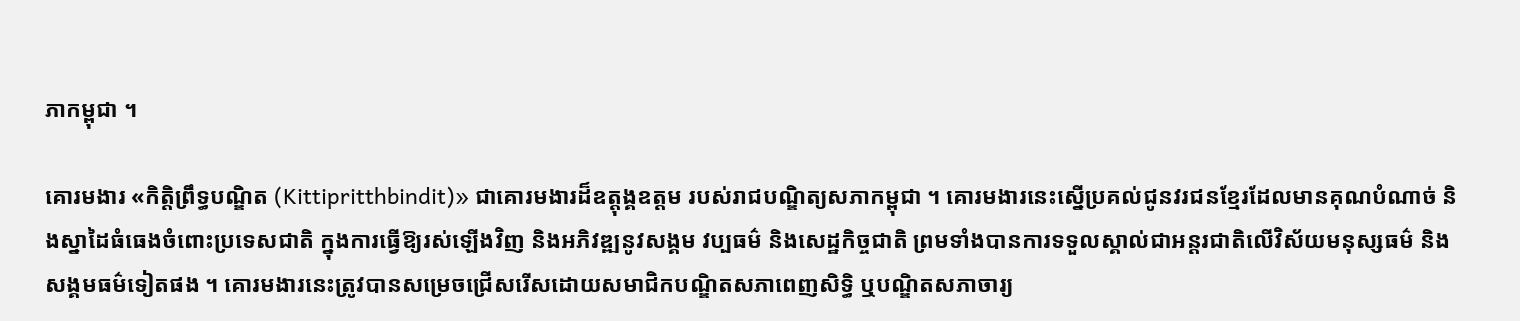ភាកម្ពុជា ។

គោរមងារ «កិត្តិព្រឹទ្ធបណ្ឌិត (Kittipritthbindit)» ជាគោរមងារដ៏ឧត្តុង្គឧត្តម របស់រាជបណ្ឌិត្យសភាកម្ពុជា ។ គោរមងារនេះស្នើប្រគល់ជូនវរជនខ្មែរដែលមានគុណបំណាច់ និងស្នាដៃធំធេងចំពោះប្រទេសជាតិ ក្នុងការធ្វើឱ្យរស់ឡើងវិញ និងអភិវឌ្ឍនូវសង្គម វប្បធម៌ និងសេដ្ឋកិច្ចជាតិ ព្រមទាំងបានការទទួលស្គាល់ជាអន្តរជាតិលើវិស័យមនុស្សធម៌ និងសង្គមធម៌ទៀតផង ។ គោរមងារនេះត្រូវបានសម្រេចជ្រើសរើសដោយសមាជិកបណ្ឌិតសភាពេញសិទ្ធិ ឬបណ្ឌិតសភាចារ្យ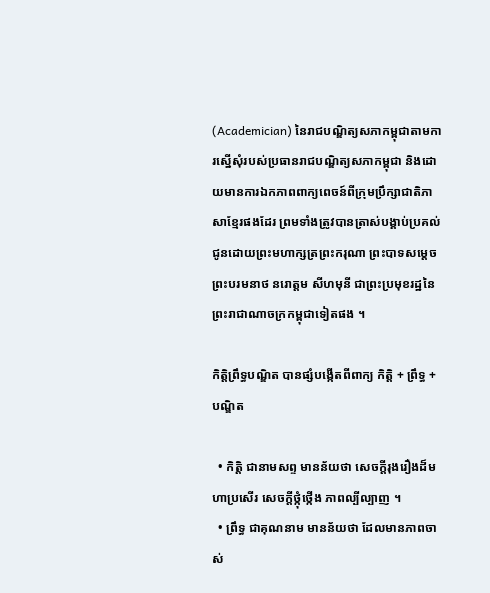(Academician) នៃរាជបណ្ឌិត្យសភាកម្ពុជាតាមការស្នើសុំរបស់ប្រធានរាជបណ្ឌិត្យសភាកម្ពុជា និងដោយមានការឯកភាពពាក្យពេចន៍ពីក្រុមប្រឹក្សាជាតិភាសាខ្មែរផងដែរ ព្រមទាំងត្រូវបានត្រាស់បង្គាប់ប្រគល់ជូនដោយព្រះមហាក្សត្រព្រះករុណា ព្រះបាទសម្តេចព្រះបរមនាថ នរោត្តម សីហមុនី ជាព្រះប្រមុខរដ្ឋនៃព្រះរាជាណាចក្រកម្ពុជាទៀតផង ។

កិត្តិព្រឹទ្ធបណ្ឌិត បានផ្សំបង្កើតពីពាក្យ កិត្តិ + ព្រឹទ្ធ + បណ្ឌិត

  • កិត្តិ ជានាមសព្ទ មានន័យថា សេចក្តីរុងរឿងដ៏មហាប្រសើរ សេចក្តីថ្កុំថ្កើង ភាពល្បីល្បាញ ។
  • ព្រឹទ្ធ ជាគុណនាម មានន័យថា ដែលមានភាពចាស់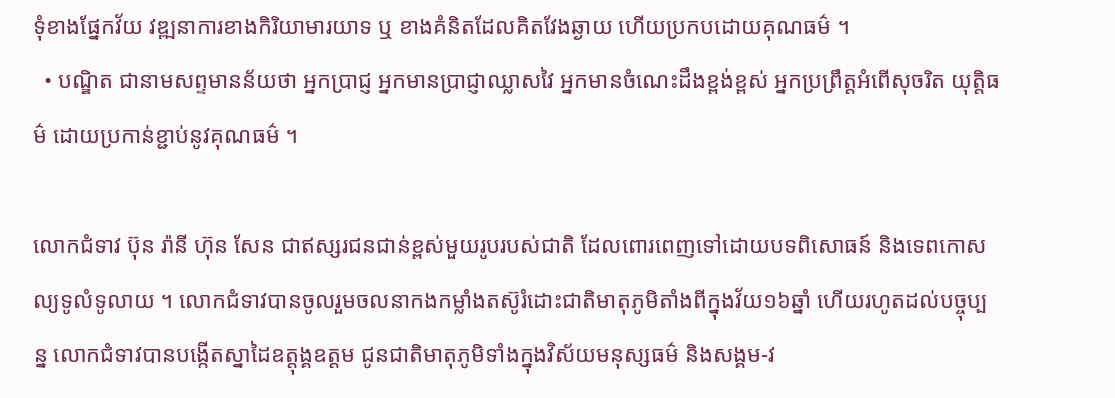ទុំខាងផ្នែកវ័យ វឌ្ឍនាការខាងកិរិយាមារយាទ ឬ ខាងគំនិតដែលគិតវែងឆ្ងាយ ហើយប្រកបដោយគុណធម៌ ។
  • បណ្ឌិត ជានាមសព្ទមានន័យថា អ្នកប្រាជ្ញ អ្នកមានប្រាជ្ញាឈ្លាសវៃ អ្នកមានចំណេះដឹងខ្ពង់ខ្ពស់ អ្នកប្រព្រឹត្តអំពើសុចរិត យុត្តិធម៌ ដោយប្រកាន់ខ្ជាប់នូវគុណធម៌ ។

លោកជំទាវ ប៊ុន រ៉ានី ហ៊ុន សែន ជាឥស្សរជនជាន់ខ្ពស់មួយរូបរបស់ជាតិ ដែលពោរពេញទៅដោយបទពិសោធន៍ និងទេពកោសល្យទូលំទូលាយ ។ លោកជំទាវបានចូលរួមចលនាកងកម្លាំងតស៊ូរំដោះជាតិមាតុភូមិតាំងពីក្នុងវ័យ១៦ឆ្នាំ ហើយរហូតដល់បច្ចុប្បន្ន លោកជំទាវបានបង្កើតស្នាដៃឧត្តុង្គឧត្តម ជូនជាតិមាតុភូមិទាំងក្នុងវិស័យមនុស្សធម៌ និងសង្គម-វ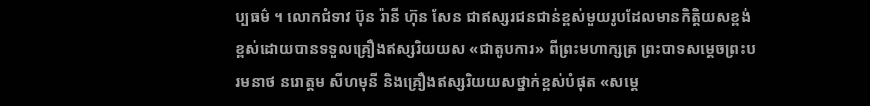ប្បធម៌ ។ លោកជំទាវ ប៊ុន រ៉ានី ហ៊ុន សែន ជាឥស្សរជនជាន់ខ្ពស់មួយរូបដែលមានកិត្តិយសខ្ពង់ខ្ពស់ដោយបានទទួលគ្រឿងឥស្សរិយយស «ជាតូបការ» ពីព្រះមហាក្សត្រ ព្រះបាទសម្តេចព្រះបរមនាថ នរោត្តម សីហមុនី និងគ្រឿងឥស្សរិយយសថ្នាក់ខ្ពស់បំផុត «សម្តេ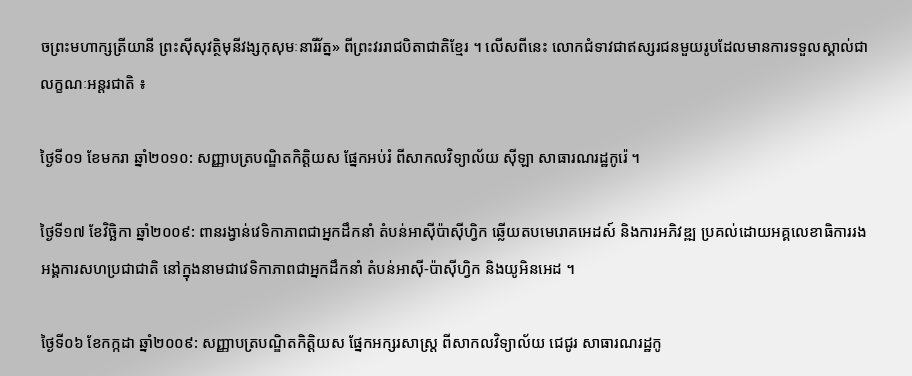ចព្រះមហាក្សត្រីយានី ព្រះស៊ីសុវត្ថិមុនីវង្សកុសុមៈនារីរ័ត្ន» ពីព្រះវររាជបិតាជាតិខ្មែរ ។ លើសពីនេះ លោកជំទាវជាឥស្សរជនមួយរូបដែលមានការទទួលស្គាល់ជាលក្ខណៈអន្តរជាតិ ៖

ថ្ងៃទី០១ ខែមករា ឆ្នាំ២០១០: សញ្ញាបត្របណ្ឌិតកិតិ្តយស ផ្នែកអប់រំ ពីសាកលវិទ្យាល័យ ស៊ីឡា សាធារណរដ្ឋកូរ៉េ ។

ថ្ងៃទី១៧ ខែវិច្ឆិកា ឆ្នាំ២០០៩: ពានរង្វាន់វេទិកាភាពជាអ្នកដឹកនាំ តំបន់អាស៊ីប៉ាស៊ីហ្វិក ឆ្លើយតបមេរោគអេដស៍ និងការអភិវឌ្ឍ ប្រគល់ដោយអគ្គលេខាធិការរងអង្គការសហប្រជាជាតិ នៅក្នុងនាមជាវេទិកាភាពជាអ្នកដឹកនាំ តំបន់អាស៊ី-ប៉ាស៊ីហ្វិក និងយូអិនអេដ ។

ថ្ងៃទី០៦ ខែកក្កដា ឆ្នាំ២០០៩: សញ្ញាបត្របណ្ឌិតកិតិ្តយស ផ្នែកអក្សរសាស្រ្ត ពីសាកលវិទ្យាល័យ ជេជូរ សាធារណរដ្ឋកូ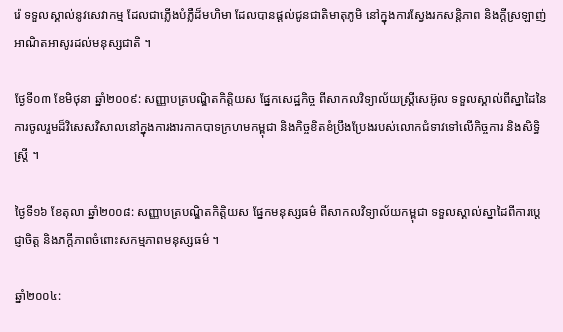រ៉េ ទទួលស្គាល់នូវសេវាកម្ម ដែលជាភ្លើងបំភ្លឺដ៏មហិមា ដែលបានផ្តល់ជូនជាតិមាតុភូមិ នៅក្នុងការស្វែងរកសន្តិភាព និងក្តីស្រឡាញ់អាណិតអាសូរដល់មនុស្សជាតិ ។

ថ្ងែទី០៣ ខែមិថុនា ឆ្នាំ២០០៩: សញ្ញាបត្របណ្ឌិតកិត្តិយស ផ្នែកសេដ្ឋកិច្ច ពីសាកលវិទ្យាល័យស្រ្តីសេអ៊ូល ទទួលស្គាល់ពីស្នាដៃនៃការចូលរួមដ៏វិសេសវិសាលនៅក្នុងការងារកាកបាទក្រហមកម្ពុជា និងកិច្ចខិតខំប្រឹងប្រែងរបស់លោកជំទាវទៅលើកិច្ចការ និងសិទ្ធិស្រ្តី ។

ថ្ងៃទី១៦ ខែតុលា ឆ្នាំ២០០៨: សញ្ញាបត្របណ្ឌិតកិត្តិយស ផ្នែកមនុស្សធម៌ ពីសាកលវិទ្យាល័យកម្ពុជា ទទួលស្គាល់ស្នាដៃពីការបេ្តជ្ញាចិត្ត និងភក្តីភាពចំពោះសកម្មភាពមនុស្សធម៌ ។

ឆ្នាំ២០០៤: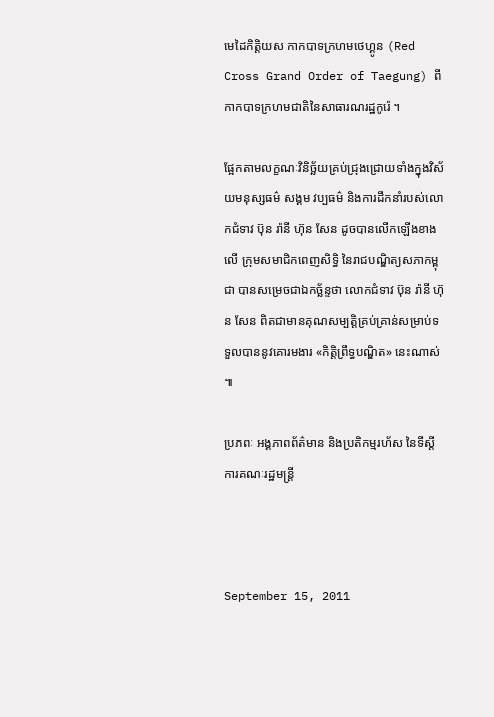មេដៃកិត្តិយស កាកបាទក្រហមថេហ្គូន (Red Cross Grand Order of Taegung) ពីកាកបាទក្រហមជាតិនៃសាធារណរដ្ឋកូរ៉េ ។

ផ្អែកតាមលក្ខណៈវិនិច្ឆ័យគ្រប់ជ្រុងជ្រោយទាំងក្នុងវិស័យមនុស្សធម៌ សង្គម វប្បធម៌ និងការដឹកនាំរបស់លោកជំទាវ ប៊ុន រ៉ានី ហ៊ុន សែន ដូចបានលើកឡើងខាងលើ ក្រុមសមាជិកពេញសិទ្ធិ នៃរាជបណ្ឌិត្យសភាកម្ពុជា បានសម្រេចជាឯកច្ឆ័ន្ទថា លោកជំទាវ ប៊ុន រ៉ានី ហ៊ុន សែន ពិតជាមានគុណសម្បត្តិគ្រប់គ្រាន់សម្រាប់ទទួលបាននូវគោរមងារ «កិត្តិព្រឹទ្ធបណ្ឌិត» នេះណាស់ ៕

ប្រភពៈ អង្គភាពព័ត៌មាន និងប្រតិកម្មរហ័ស នៃទីស្ដីការគណៈរដ្ឋមន្ត្រី



September 15, 2011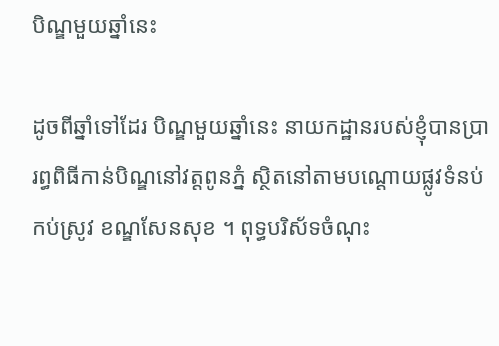បិណ្ឌមួយឆ្នាំនេះ

ដូចពីឆ្នាំទៅដែរ បិណ្ឌមួយឆ្នាំនេះ នាយកដ្ឋានរបស់ខ្ញុំបានប្រារព្ធពិធីកាន់បិណ្ឌនៅវត្តពូនភ្នំ ស្ថិតនៅតាមបណ្ដោយផ្លូវទំនប់កប់ស្រូវ ខណ្ឌសែនសុខ ។ ពុទ្ធបរិស័ទចំណុះ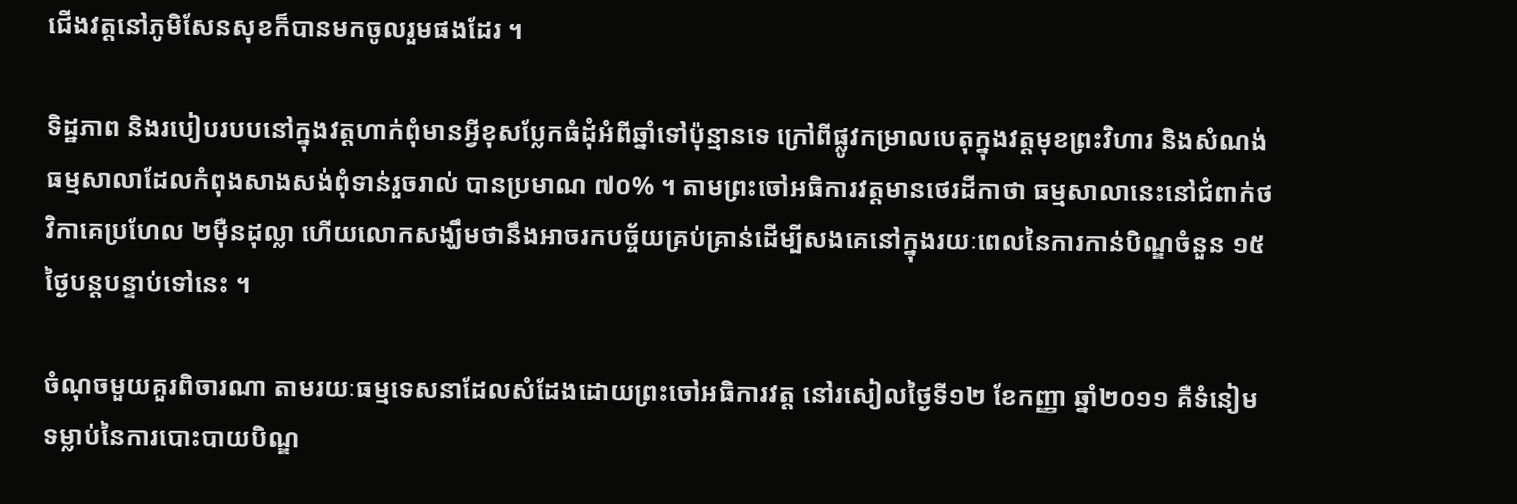ជើងវត្តនៅភូមិសែនសុខក៏បានមកចូលរួមផងដែរ ។

ទិដ្ឋភាព និងរបៀបរបបនៅក្នុងវត្តហាក់ពុំមានអ្វីខុសប្លែកធំដុំអំពីឆ្នាំទៅប៉ុន្មានទេ ក្រៅពីផ្លូវកម្រាលបេតុក្នុងវត្តមុខព្រះវិហារ និងសំណង់ធម្មសាលាដែលកំពុងសាងសង់ពុំទាន់រួចរាល់ បានប្រមាណ ៧០% ។ តាមព្រះចៅអធិការវត្តមានថេរដីកាថា ធម្មសាលានេះនៅជំពាក់ថវិកាគេប្រហែល ២ម៉ឺនដុល្លា ហើយលោកសង្ឃឹមថានឹងអាចរកបច្ច័យគ្រប់គ្រាន់ដើម្បីសងគេនៅក្នុងរយៈពេលនៃការកាន់បិណ្ឌចំនួន ១៥ ថ្ងៃបន្តបន្ទាប់ទៅនេះ ។

ចំណុចមួយគួរពិចារណា តាមរយៈធម្មទេសនាដែលសំដែងដោយព្រះចៅអធិការវត្ត នៅរសៀលថ្ងៃទី១២ ខែកញ្ញា ឆ្នាំ២០១១ គឺទំនៀមទម្លាប់នៃការបោះបាយបិណ្ឌ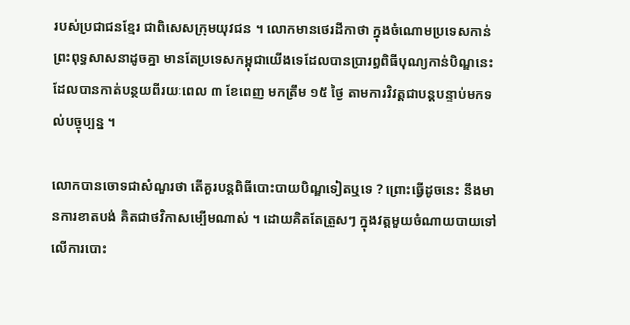របស់ប្រជាជនខ្មែរ ជាពិសេសក្រុមយុវជន ។ លោកមានថេរដីកាថា ក្នុងចំណោមប្រទេសកាន់ព្រះពុទ្ធសាសនាដូចគ្នា មានតែប្រទេសកម្ពុជាយើងទេដែលបានប្រារព្ធពិធីបុណ្យកាន់បិណ្ឌនេះ ដែលបានកាត់បន្ថយពីរយៈពេល ៣ ខែពេញ មកត្រឹម ១៥ ថ្ងៃ តាមការវិវត្តជាបន្តបន្ទាប់មកទល់បច្ចុប្បន្ន ។

លោកបានចោទជាសំណួរថា តើគួរបន្តពិធីបោះបាយបិណ្ឌទៀតឬទេ ? ព្រោះធ្វើដូចនេះ នឹងមានការខាតបង់ គិតជាថវិកាសម្បើមណាស់ ។ ដោយគិតតែត្រួសៗ ក្នុងវត្តមួយចំណាយបាយទៅលើការបោះ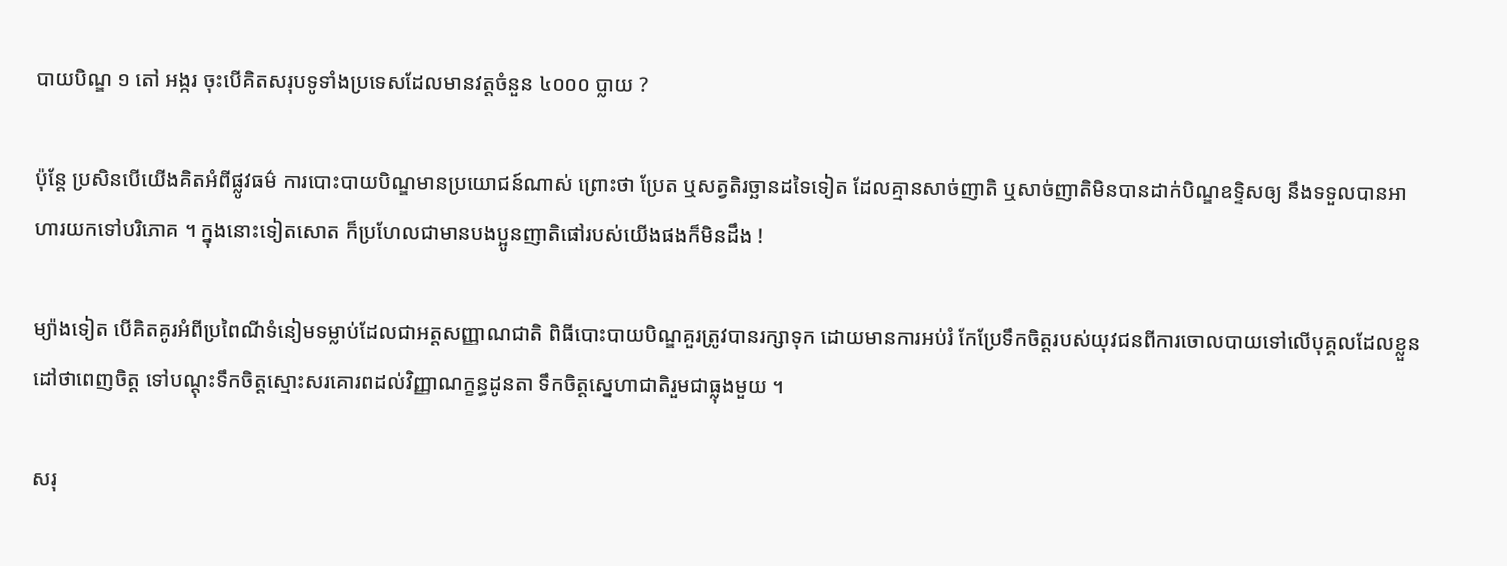បាយបិណ្ឌ ១ តៅ អង្ករ ចុះបើគិតសរុបទូទាំងប្រទេសដែលមានវត្តចំនួន ៤០០០ ប្លាយ ?

ប៉ុន្តែ ប្រសិនបើយើងគិតអំពីផ្លូវធម៌ ការបោះបាយបិណ្ឌមានប្រយោជន៍ណាស់ ព្រោះថា ប្រែត ឬសត្វតិរច្ឆានដទៃទៀត ដែលគ្មានសាច់ញាតិ ឬសាច់ញាតិមិនបានដាក់បិណ្ឌឧទ្ទិសឲ្យ នឹងទទួលបានអាហារយកទៅបរិភោគ ។ ក្នុងនោះទៀតសោត ក៏ប្រហែលជាមានបងប្អូនញាតិផៅរបស់យើងផងក៏មិនដឹង !

ម្យ៉ាងទៀត បើគិតគូរអំពីប្រពៃណីទំនៀមទម្លាប់ដែលជាអត្តសញ្ញាណជាតិ ពិធីបោះបាយបិណ្ឌគួរត្រូវបានរក្សាទុក ដោយមានការអប់រំ កែប្រែទឹកចិត្តរបស់យុវជនពីការចោលបាយទៅលើបុគ្គលដែលខ្លួនដៅថាពេញចិត្ត ទៅបណ្ដុះទឹកចិត្តស្មោះសរគោរពដល់វិញ្ញាណក្ខន្ធដូនតា ទឹកចិត្តស្នេហាជាតិរួមជាធ្លុងមួយ ។

សរុ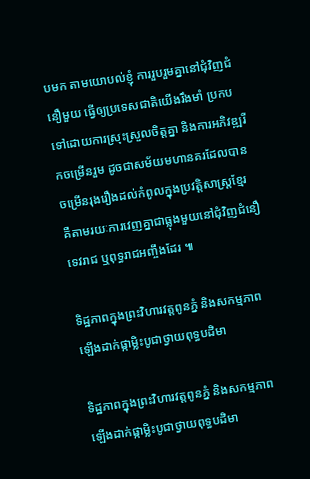បមក តាមយោបល់ខ្ញុំ ការរួបរួមគ្នានៅជុំវិញជំនឿមួយ ធ្វើឲ្យប្រទេសជាតិយើងរឹងមាំ ប្រកបទៅដោយការស្រុះស្រួលចិត្តគ្នា និងការអភិវឌ្ឍរីកចម្រើនរួម ដូចជាសម័យមហានគរដែលបានចម្រើនរុងរឿងដល់កំពូលក្នុងប្រវត្តិសាស្ត្រខ្មែរ គឺតាមរយៈការវេញគ្នាជាធ្លុងមួយនៅជុំវិញជំនឿទេវរាជ ឬពុទ្ធរាជអញ្ចឹងដែរ ៕

ទិដ្ឋភាពក្នុងព្រះវិហារវត្តពូនភ្នំ និងសកម្មភាពឡើងដាក់ផ្កាម្លិះបូជាថ្វាយពុទ្ធបដិមា

ទិដ្ឋភាពក្នុងព្រះវិហារវត្តពូនភ្នំ និងសកម្មភាពឡើងដាក់ផ្កាម្លិះបូជាថ្វាយពុទ្ធបដិមា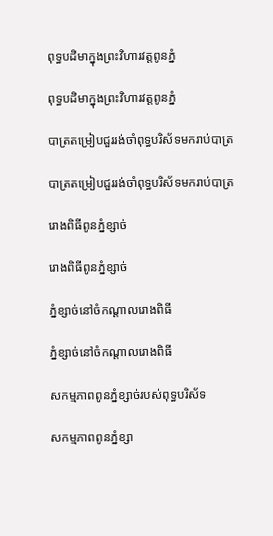ពុទ្ធបដិមាក្នុងព្រះវិហារវត្តពូនភ្នំ

ពុទ្ធបដិមាក្នុងព្រះវិហារវត្តពូនភ្នំ

បាត្រតម្រៀបជួររង់ចាំពុទ្ធបរិស័ទមករាប់បាត្រ

បាត្រតម្រៀបជួររង់ចាំពុទ្ធបរិស័ទមករាប់បាត្រ

រោងពិធីពូនភ្នំខ្សាច់

រោងពិធីពូនភ្នំខ្សាច់

ភ្នំខ្សាច់នៅចំកណ្ដាលរោងពិធី

ភ្នំខ្សាច់នៅចំកណ្ដាលរោងពិធី

សកម្មភាពពូនភ្នំខ្សាច់របស់ពុទ្ធបរិស័ទ

សកម្មភាពពូនភ្នំខ្សា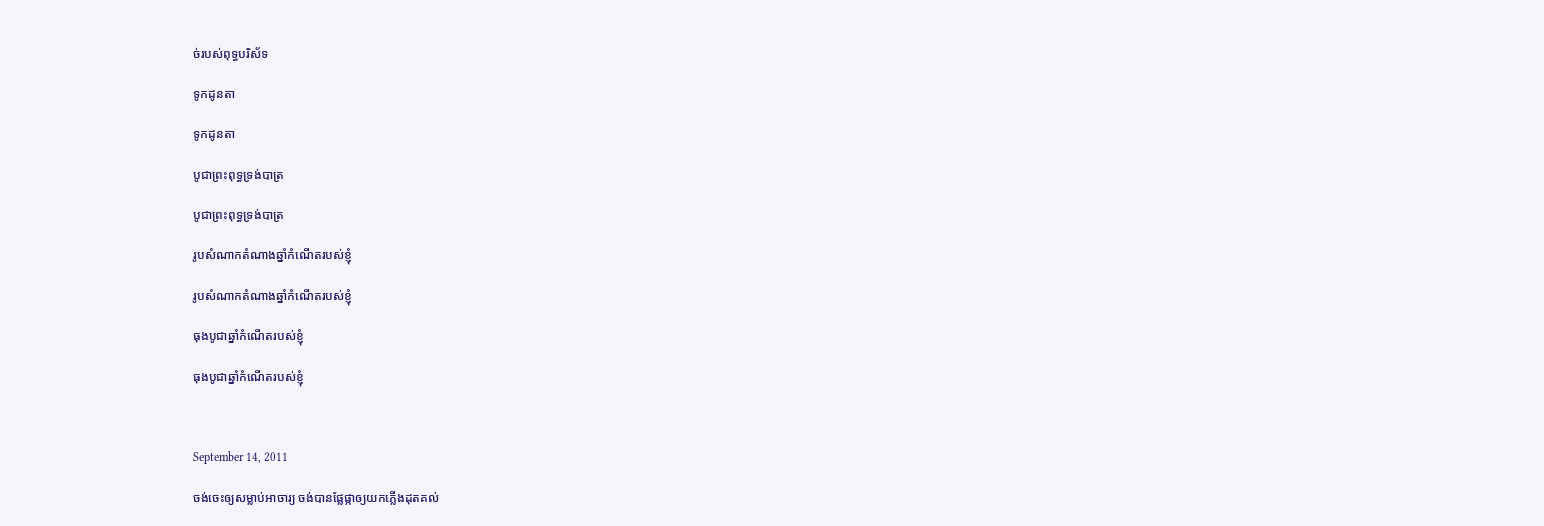ច់របស់ពុទ្ធបរិស័ទ

ទូកដូនតា

ទូកដូនតា

បូជាព្រះពុទ្ធទ្រង់បាត្រ

បូជាព្រះពុទ្ធទ្រង់បាត្រ

រូបសំណាកតំណាងឆ្នាំកំណើតរបស់ខ្ញុំ

រូបសំណាកតំណាងឆ្នាំកំណើតរបស់ខ្ញុំ

ធុងបូជាឆ្នាំកំណើតរបស់ខ្ញុំ

ធុងបូជាឆ្នាំកំណើតរបស់ខ្ញុំ



September 14, 2011

ចង់ចេះឲ្យសម្លាប់អាចារ្យ ចង់បានផ្លែផ្កាឲ្យយកភ្លើងដុតគល់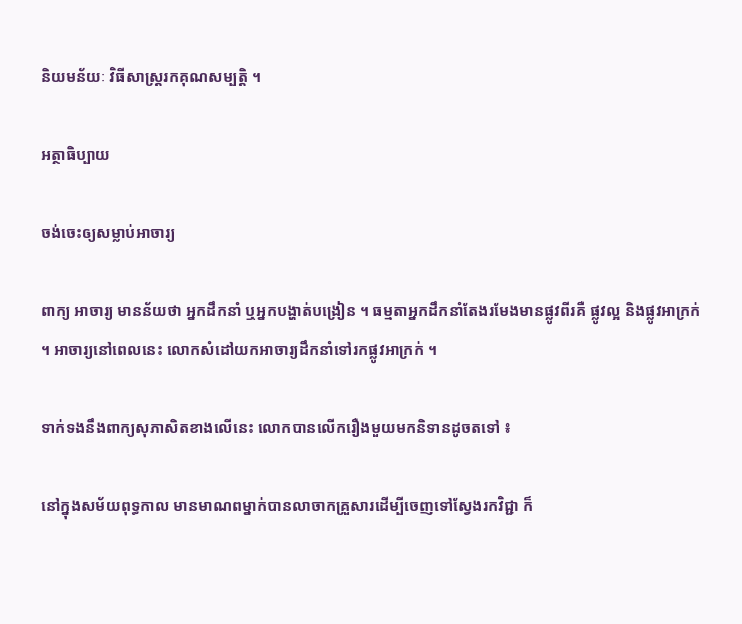និយមន័យៈ វិធីសាស្ត្ររកគុណសម្បត្តិ ។

អត្ថាធិប្បាយ

ចង់ចេះឲ្យសម្លាប់អាចារ្យ

ពាក្យ អាចារ្យ មានន័យថា អ្នកដឹកនាំ ឬអ្នកបង្ហាត់បង្រៀន ។ ធម្មតាអ្នកដឹកនាំតែងរមែងមានផ្លូវពីរគឺ ផ្លូវល្អ និងផ្លូវអាក្រក់ ។ អាចារ្យនៅពេលនេះ លោកសំដៅយកអាចារ្យដឹកនាំទៅរកផ្លូវអាក្រក់ ។

ទាក់ទងនឹងពាក្យសុភាសិតខាងលើនេះ លោកបានលើករឿងមួយមកនិទានដូចតទៅ ៖

នៅក្នុងសម័យពុទ្ធកាល មានមាណពម្នាក់បានលាចាកគ្រួសារដើម្បីចេញទៅស្វែងរកវិជ្ជា ក៏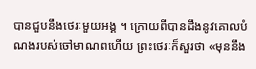បានជួបនឹងថេរៈមួយអង្គ ។ ក្រោយពីបានដឹងនូវគោលបំណងរបស់ចៅមាណពហើយ ព្រះថេរៈក៏សួរថា «មុននឹង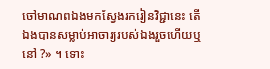ចៅមាណពឯងមកស្វែងរករៀនវិជ្ជានេះ តើឯងបានសម្លាប់អាចារ្យរបស់ឯងរួចហើយឬនៅ ?» ។ ទោះ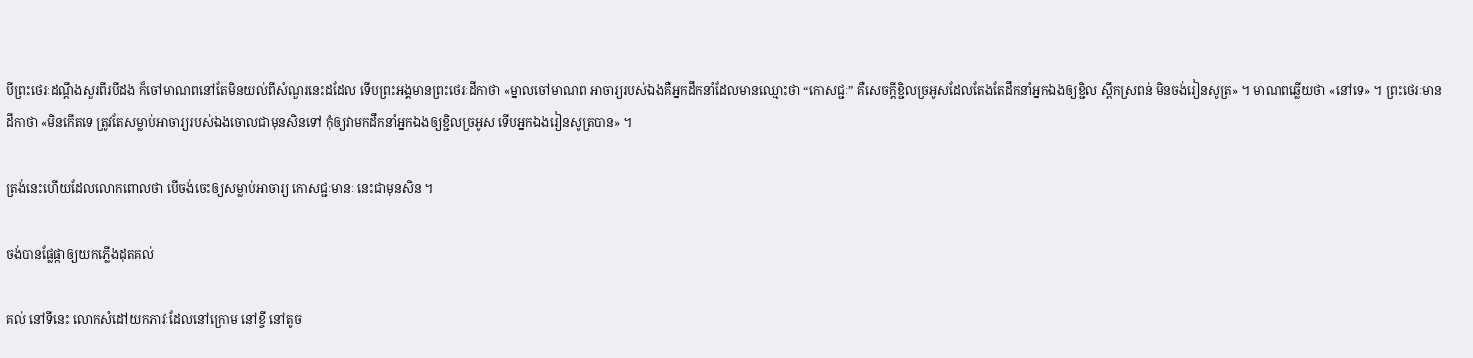បីព្រះថេរៈដណ្ដឹងសួរពីរបីដង ក៏ចៅមាណពនៅតែមិនយល់ពីសំណួរនេះដដែល ទើបព្រះអង្គមានព្រះថេរៈដីកាថា «ម្នាលចៅមាណព អាចារ្យរបស់ឯងគឺអ្នកដឹកនាំដែលមានឈ្មោះថា “កោសជ្ជៈ” គឺសេចក្ដីខ្ជិលច្រអូសដែលតែងតែដឹកនាំអ្នកឯងឲ្យខ្ជិល ស្ពឹកស្រពន់ មិនចង់រៀនសូត្រ» ។ មាណពឆ្លើយថា «នៅទេ» ។ ព្រះថេរៈមានដីកាថា «មិនកើតទេ ត្រូវតែសម្លាប់អាចារ្យរបស់ឯងចោលជាមុនសិនទៅ កុំឲ្យវាមកដឹកនាំអ្នកឯងឲ្យខ្ជិលច្រអូស ទើបអ្នកឯងរៀនសូត្របាន» ។

ត្រង់នេះហើយដែលលោកពោលថា បើចង់ចេះឲ្យសម្លាប់អាចារ្យ កោសជ្ជៈមានៈ នេះជាមុនសិន ។

ចង់បានផ្លែផ្កាឲ្យយកភ្លើងដុតគល់

គល់ នៅទីនេះ លោកសំដៅយកភាវៈដែលនៅក្រោម នៅខ្ចី នៅតូច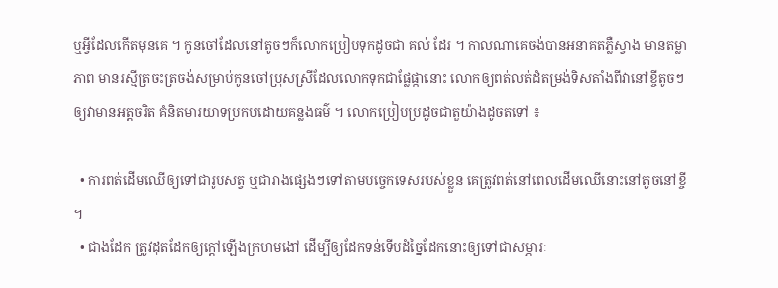ឬអ្វីដែលកើតមុនគេ ។ កូនចៅដែលនៅតូចៗក៏លោកប្រៀបទុកដូចជា គល់ ដែរ ។ កាលណាគេចង់បានអនាគតភ្លឺស្វាង មានតម្លាភាព មានរស្មីត្រចះត្រចង់សម្រាប់កូនចៅប្រុសស្រីដែលលោកទុកជាផ្លែផ្កានោះ លោកឲ្យពត់លត់ដំតម្រង់ទិសតាំងពីវានៅខ្ចីតូចៗ ឲ្យវាមានអត្តចរិត គំនិតមារយាទប្រកបដោយគន្លងធម៌ ។ លោកប្រៀបប្រដូចជាតួយ៉ាងដូចតទៅ ៖

  • ការពត់ដើមឈើឲ្យទៅជារូបសត្វ ឬជារាងផ្សេងៗទៅតាមបច្ចេកទេសរបស់ខ្លួន គេត្រូវពត់នៅពេលដើមឈើនោះនៅតូចនៅខ្ចី ។
  • ជាងដែក ត្រូវដុតដែកឲ្យក្ដៅឡើងក្រហមងៅ ដើម្បីឲ្យដែកទន់ទើបដំច្នៃដែកនោះឲ្យទៅជាសម្ភារៈ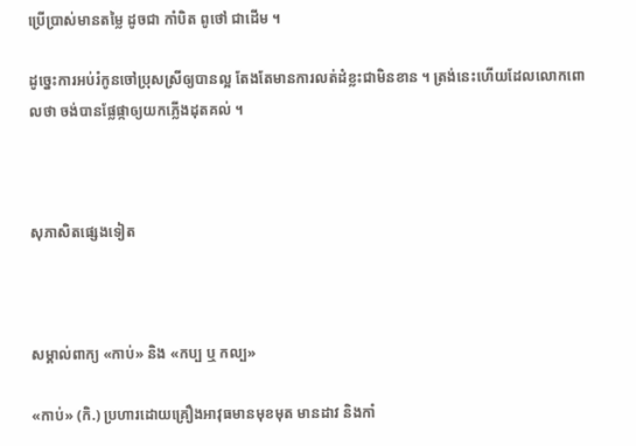ប្រើប្រាស់មានតម្លៃ ដូចជា កាំបិត ពូថៅ ជាដើម ។

ដូច្នេះការអប់រំកូនចៅប្រុសស្រីឲ្យបានល្អ តែងតែមានការលត់ដំខ្លះជាមិនខាន ។ ត្រង់នេះហើយដែលលោកពោលថា ចង់បានផ្លែផ្កាឲ្យយកភ្លើងដុតគល់ ។



សុភាសិតផ្សេងទៀត



សម្គាល់ពាក្យ «កាប់» និង «កប្ប ឬ កល្ប»

«កាប់» (កិ.) ប្រហារដោយគ្រឿងអាវុធមានមុខមុត មានដាវ និងកាំ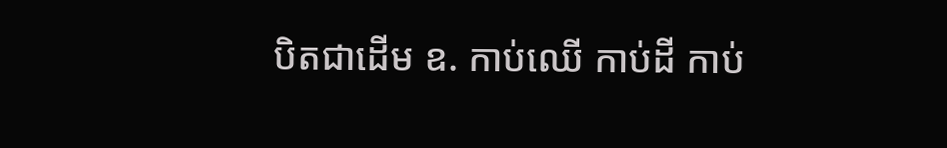បិតជាដើម ឧ. កាប់ឈើ កាប់ដី កាប់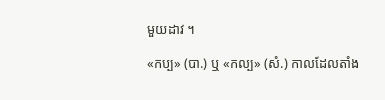មួយដាវ ។

«កប្ប» (បា.) ឬ «កល្ប» (សំ.) កាលដែលតាំង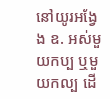នៅយូរអង្វែង ឧ. អស់មួយកប្ប ឬមួយកល្ប ដើ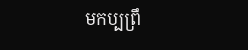មកប្បព្រឹ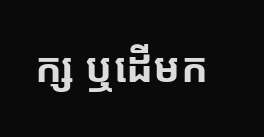ក្ស ឬដើមក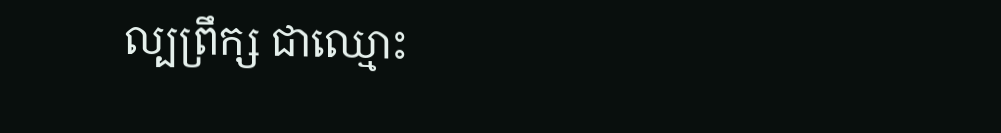ល្បព្រឹក្ស ជាឈ្មោះ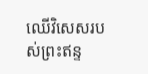ឈើវិសេសរបស់ព្រះឥន្ទ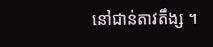នៅជាន់តាវតឹង្ស ។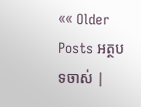«« Older Posts អត្ថបទចាស់ |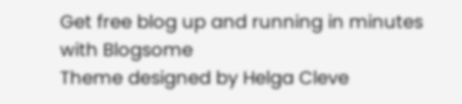Get free blog up and running in minutes with Blogsome
Theme designed by Helga Cleve